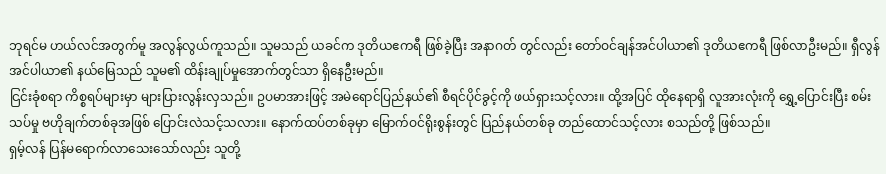ဘုရင်မ ဟယ်လင်အတွက်မူ အလွန်လွယ်ကူသည်။ သူမသည် ယခင်က ဒုတိယဧကရီ ဖြစ်ခဲ့ပြီး အနာဂတ် တွင်လည်း တော်ဝင်ချန်အင်ပါယာ၏ ဒုတိယဧကရီ ဖြစ်လာဦးမည်။ ရှီလွန်အင်ပါယာ၏ နယ်မြေသည် သူမ၏ ထိန်းချုပ်မှုအောက်တွင်သာ ရှိနေဦးမည်။
ငြင်းခုံစရာ ကိစ္စရပ်များမှာ များပြားလွန်းလှသည်။ ဥပမာအားဖြင့် အမဲရောင်ပြည်နယ်၏ စီရင်ပိုင်ခွင့်ကို ဖယ်ရှားသင့်လား။ ထို့အပြင် ထိုနေရာရှိ လူအားလုံးကို ရွှေ့ပြောင်းပြီး စမ်းသပ်မှု ဗဟိုချက်တစ်ခုအဖြစ် ပြောင်းလဲသင့်သလား။ နောက်ထပ်တစ်ခုမှာ မြောက်ဝင်ရိုးစွန်းတွင် ပြည်နယ်တစ်ခု တည်ထောင်သင့်လား စသည်တို့ ဖြစ်သည်။
ရှမ့်လန် ပြန်မရောက်လာသေးသော်လည်း သူတို့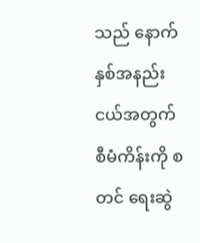သည် နောက်နှစ်အနည်းငယ်အတွက် စီမံကိန်းကို စတင် ရေးဆွဲ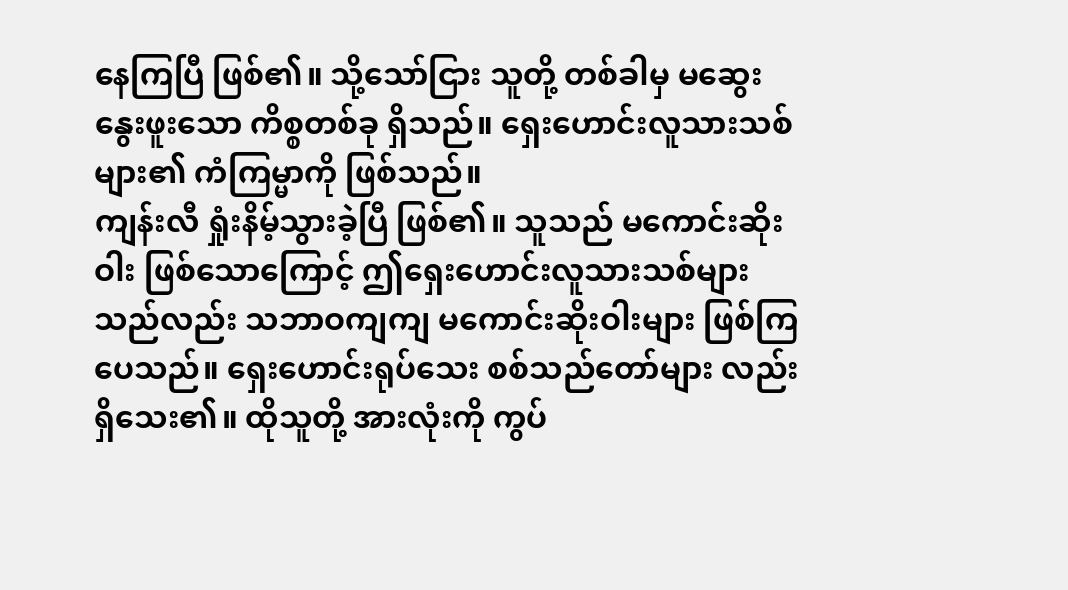နေကြပြီ ဖြစ်၏။ သို့သော်ငြား သူတို့ တစ်ခါမှ မဆွေးနွေးဖူးသော ကိစ္စတစ်ခု ရှိသည်။ ရှေးဟောင်းလူသားသစ်များ၏ ကံကြမ္မာကို ဖြစ်သည်။
ကျန်းလီ ရှုံးနိမ့်သွားခဲ့ပြီ ဖြစ်၏။ သူသည် မကောင်းဆိုးဝါး ဖြစ်သောကြောင့် ဤရှေးဟောင်းလူသားသစ်များ သည်လည်း သဘာဝကျကျ မကောင်းဆိုးဝါးများ ဖြစ်ကြပေသည်။ ရှေးဟောင်းရုပ်သေး စစ်သည်တော်များ လည်း ရှိသေး၏။ ထိုသူတို့ အားလုံးကို ကွပ်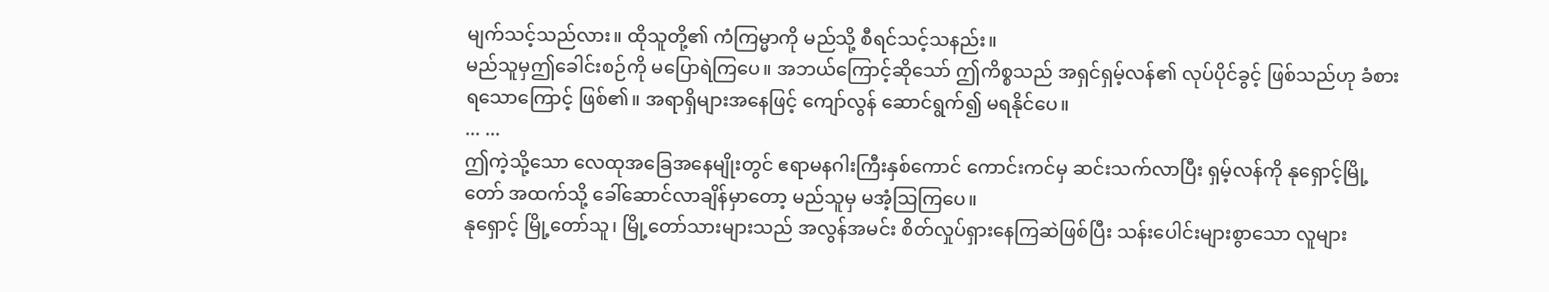မျက်သင့်သည်လား။ ထိုသူတို့၏ ကံကြမ္မာကို မည်သို့ စီရင်သင့်သနည်း။
မည်သူမှဤခေါင်းစဉ်ကို မပြောရဲကြပေ။ အဘယ်ကြောင့်ဆိုသော် ဤကိစ္စသည် အရှင်ရှမ့်လန်၏ လုပ်ပိုင်ခွင့် ဖြစ်သည်ဟု ခံစားရသောကြောင့် ဖြစ်၏။ အရာရှိများအနေဖြင့် ကျော်လွန် ဆောင်ရွက်၍ မရနိုင်ပေ။
... ...
ဤကဲ့သို့သော လေထုအခြေအနေမျိုးတွင် ဧရာမနဂါးကြီးနှစ်ကောင် ကောင်းကင်မှ ဆင်းသက်လာပြီး ရှမ့်လန်ကို နုရှောင့်မြို့တော် အထက်သို့ ခေါ်ဆောင်လာချိန်မှာတော့ မည်သူမှ မအံ့သြကြပေ။
နုရှောင့် မြို့တော်သူ၊ မြို့တော်သားများသည် အလွန်အမင်း စိတ်လှုပ်ရှားနေကြဆဲဖြစ်ပြီး သန်းပေါင်းများစွာသော လူများ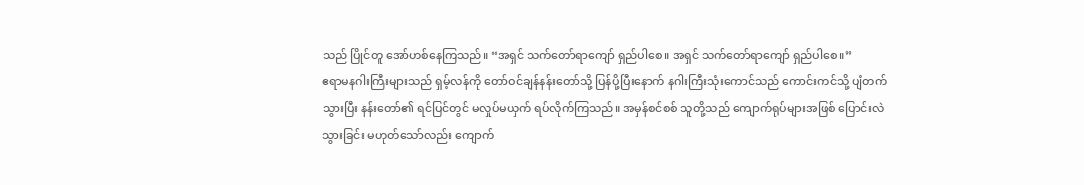သည် ပြိုင်တူ အော်ဟစ်နေကြသည်။ “အရှင် သက်တော်ရာကျော် ရှည်ပါစေ။ အရှင် သက်တော်ရာကျော် ရှည်ပါစေ။”
ဧရာမနဂါးကြီးများသည် ရှမ့်လန်ကို တော်ဝင်ချန်နန်းတော်သို့ ပြန်ပို့ပြီးနောက် နဂါးကြီးသုံးကောင်သည် ကောင်းကင်သို့ ပျံတက်သွားပြီး နန်းတော်၏ ရင်ပြင်တွင် မလှုပ်မယှက် ရပ်လိုက်ကြသည်။ အမှန်စင်စစ် သူတို့သည် ကျောက်ရုပ်များအဖြစ် ပြောင်းလဲသွားခြင်း မဟုတ်သော်လည်း ကျောက်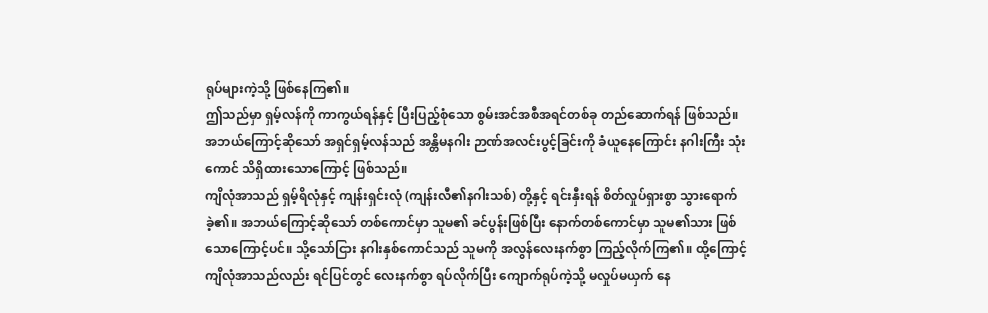ရုပ်များကဲ့သို့ ဖြစ်နေကြ၏။
ဤသည်မှာ ရှမ့်လန်ကို ကာကွယ်ရန်နှင့် ပြီးပြည့်စုံသော စွမ်းအင်အစီအရင်တစ်ခု တည်ဆောက်ရန် ဖြစ်သည်။ အဘယ်ကြောင့်ဆိုသော် အရှင်ရှမ့်လန်သည် အန္တိမနဂါး ဉာဏ်အလင်းပွင့်ခြင်းကို ခံယူနေကြောင်း နဂါးကြီး သုံးကောင် သိရှိထားသောကြောင့် ဖြစ်သည်။
ကျိလုံအာသည် ရှမ့်ရိလုံနှင့် ကျန်းရှင်းလုံ (ကျန်းလီ၏နဂါးသစ်) တို့နှင့် ရင်းနှီးရန် စိတ်လှုပ်ရှားစွာ သွားရောက်ခဲ့၏။ အဘယ်ကြောင့်ဆိုသော် တစ်ကောင်မှာ သူမ၏ ခင်ပွန်းဖြစ်ပြီး နောက်တစ်ကောင်မှာ သူမ၏သား ဖြစ်သောကြောင့်ပင်။ သို့သော်ငြား နဂါးနှစ်ကောင်သည် သူမကို အလွန်လေးနက်စွာ ကြည့်လိုက်ကြ၏။ ထို့ကြောင့် ကျိလုံအာသည်လည်း ရင်ပြင်တွင် လေးနက်စွာ ရပ်လိုက်ပြီး ကျောက်ရုပ်ကဲ့သို့ မလှုပ်မယှက် နေ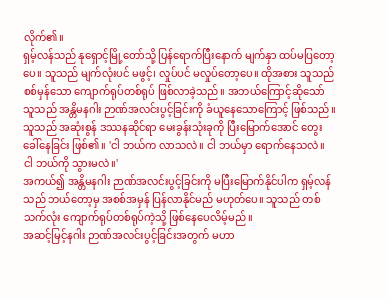လိုက်၏။
ရှမ့်လန်သည် နုရှောင့်မြို့တော်သို့ ပြန်ရောက်ပြီးနောက် မျက်နှာ ထပ်မပြတော့ပေ။ သူသည် မျက်လုံးပင် မဖွင့်၊ လှုပ်ပင် မလှုပ်တော့ပေ။ ထိုအစား သူသည် စစ်မှန်သော ကျောက်ရုပ်တစ်ရုပ် ဖြစ်လာခဲ့သည်။ အဘယ်ကြောင့်ဆိုသော် သူသည် အန္တိမနဂါး ဉာဏ်အလင်းပွင့်ခြင်းကို ခံယူနေသောကြောင့် ဖြစ်သည်။
သူသည် အဆုံးစွန် ဒဿနဆိုင်ရာ မေးခွန်းသုံးခုကို ပြီးမြောက်အောင် တွေးခေါ်နေခြင်း ဖြစ်၏။ 'ငါ ဘယ်က လာသလဲ။ ငါ ဘယ်မှာ ရောက်နေသလဲ။ ငါ ဘယ်ကို သွားမလဲ။'
အကယ်၍ အန္တိမနဂါး ဉာဏ်အလင်းပွင့်ခြင်းကို မပြီးမြောက်နိုင်ပါက ရှမ့်လန်သည် ဘယ်တော့မှ အစစ်အမှန် ပြန်လာနိုင်မည် မဟုတ်ပေ။ သူသည် တစ်သက်လုံး ကျောက်ရုပ်တစ်ရုပ်ကဲ့သို့ ဖြစ်နေပေလိမ့်မည်။
အဆင့်မြင့်နဂါး ဉာဏ်အလင်းပွင့်ခြင်းအတွက် မဟာ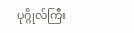ပုဂ္ဂိုလ်ကြီး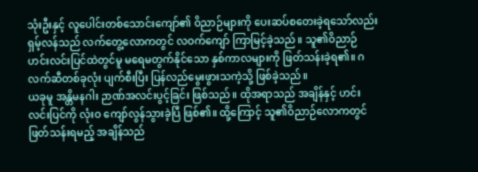သုံးဦးနှင့် လူပေါင်းတစ်သောင်းကျော်၏ ဝိညာဉ်များကို ပေးဆပ်စတေးခဲ့ရသော်လည်း ရှမ့်လန်သည် လက်တွေ့လောကတွင် လဝက်ကျော် ကြာမြင့်ခဲ့သည်။ သူ၏ဝိညာဉ်ဟင်းလင်းပြင်ထဲတွင်မူ မရေမတွက်နိုင်သော နှစ်ကာလများကို ဖြတ်သန်းခဲ့ရ၏။ ဂလက်ဆီတစ်ခုလုံး ပျက်စီးပြီး ပြန်လည်မွေးဖွားသကဲ့သို့ ဖြစ်ခဲ့သည်။
ယခုမူ အန္တိမနဂါး ဉာဏ်အလင်းပွင့်ခြင်း ဖြစ်သည်။ ထိုအရာသည် အချိန်နှင့် ဟင်းလင်းပြင်ကို လုံးဝ ကျော်လွန်သွားခဲ့ပြီ ဖြစ်၏။ ထို့ကြောင့် သူ၏ဝိညာဉ်လောကတွင် ဖြတ်သန်းရမည့် အချိန်သည်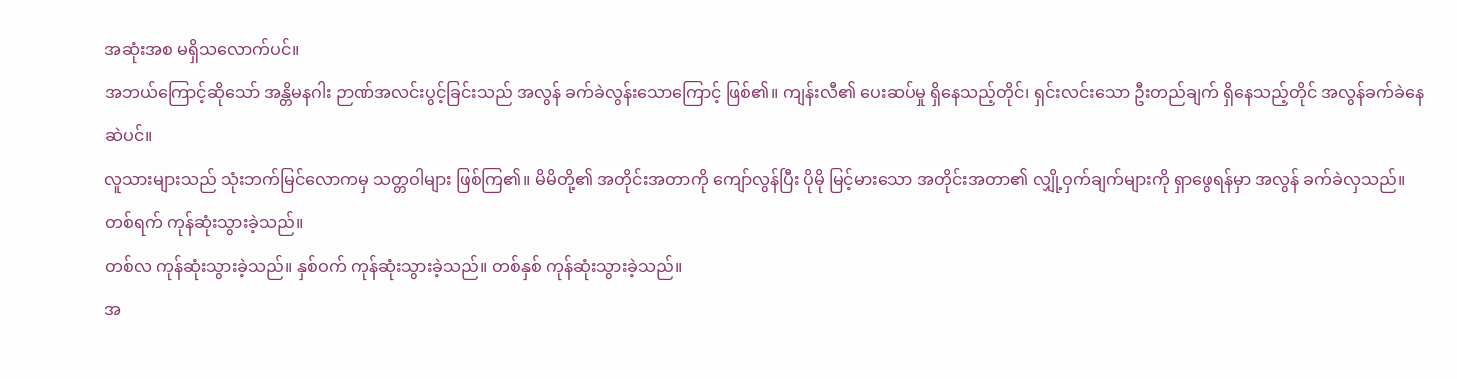အဆုံးအစ မရှိသလောက်ပင်။
အဘယ်ကြောင့်ဆိုသော် အန္တိမနဂါး ဉာဏ်အလင်းပွင့်ခြင်းသည် အလွန် ခက်ခဲလွန်းသောကြောင့် ဖြစ်၏။ ကျန်းလီ၏ ပေးဆပ်မှု ရှိနေသည့်တိုင်၊ ရှင်းလင်းသော ဦးတည်ချက် ရှိနေသည့်တိုင် အလွန်ခက်ခဲနေဆဲပင်။
လူသားများသည် သုံးဘက်မြင်လောကမှ သတ္တဝါများ ဖြစ်ကြ၏။ မိမိတို့၏ အတိုင်းအတာကို ကျော်လွန်ပြီး ပိုမို မြင့်မားသော အတိုင်းအတာ၏ လျှို့ဝှက်ချက်များကို ရှာဖွေရန်မှာ အလွန် ခက်ခဲလှသည်။ တစ်ရက် ကုန်ဆုံးသွားခဲ့သည်။
တစ်လ ကုန်ဆုံးသွားခဲ့သည်။ နှစ်ဝက် ကုန်ဆုံးသွားခဲ့သည်။ တစ်နှစ် ကုန်ဆုံးသွားခဲ့သည်။
အ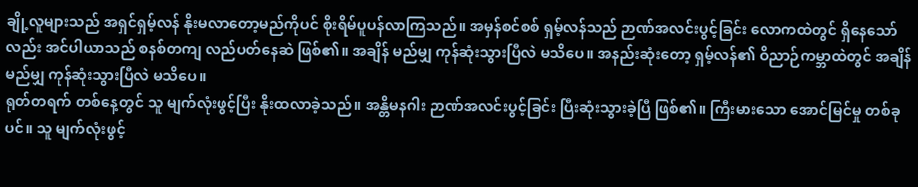ချို့လူများသည် အရှင်ရှမ့်လန် နိုးမလာတော့မည်ကိုပင် စိုးရိမ်ပူပန်လာကြသည်။ အမှန်စင်စစ် ရှမ့်လန်သည် ဉာဏ်အလင်းပွင့်ခြင်း လောကထဲတွင် ရှိနေသော်လည်း အင်ပါယာသည် စနစ်တကျ လည်ပတ်နေဆဲ ဖြစ်၏။ အချိန် မည်မျှ ကုန်ဆုံးသွားပြီလဲ မသိပေ။ အနည်းဆုံးတော့ ရှမ့်လန်၏ ဝိညာဉ်ကမ္ဘာထဲတွင် အချိန် မည်မျှ ကုန်ဆုံးသွားပြီလဲ မသိပေ။
ရုတ်တရက် တစ်နေ့တွင် သူ မျက်လုံးဖွင့်ပြီး နိုးထလာခဲ့သည်။ အန္တိမနဂါး ဉာဏ်အလင်းပွင့်ခြင်း ပြီးဆုံးသွားခဲ့ပြီ ဖြစ်၏။ ကြီးမားသော အောင်မြင်မှု တစ်ခုပင်။ သူ မျက်လုံးဖွင့်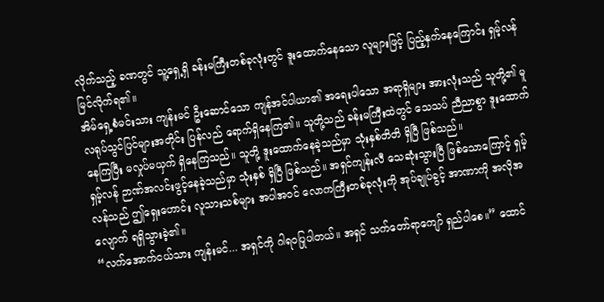လိုက်သည့် ခဏတွင် သူ့ရှေ့ရှိ ခန်းမကြီးတစ်ခုလုံးတွင် ဒူးထောက်နေသော လူများဖြင့် ပြည့်နှက်နေကြောင်း ရှမ့်လန် မြင်လိုက်ရ၏။
အိမ်ရှေ့စံမင်းသား ကျန်းမင် ဦးဆောင်သော ကျန်အင်ပါယာ၏ အရေးပါသော အရာရှိများ အားလုံးသည် သူတို့၏ မူလရုပ်သွင်ပြင်များအတိုင်း ပြန်လည် ရောက်ရှိနေကြ၏။ သူတို့သည် ခန်းမကြီးထဲတွင် သေသပ် ညီညာစွာ ဒူးထောက်နေကြပြီး မလှုပ်မယှက် ရှိနေကြသည်။ သူတို့ ဒူးထောက်နေခဲ့သည်မှာ သုံးနှစ်တိတိ ရှိပြီ ဖြစ်သည်။
ရှမ့်လန် ဉာဏ်အလင်းဖွင့်နေခဲ့သည်မှာ သုံးနှစ် ရှိပြီ ဖြစ်သည်။ အရှင်ကျန်းလီ သေဆုံးသွားပြီ ဖြစ်သောကြောင့် ရှမ့်လန်သည် ဤရှေးဟောင်း လူသားသစ်များ အပါအဝင် လောကကြီးတစ်ခုလုံးကို အုပ်ချုပ်ခွင့် အာဏာကို အလိုအလျောက် ရရှိသွားခဲ့၏။
“လက်အောက်ငယ်သား ကျန်းမင်... အရှင်ကို ဂါရဝပြုပါတယ်။ အရှင် သက်တော်ရာကျော် ရှည်ပါစေ။” ထောင်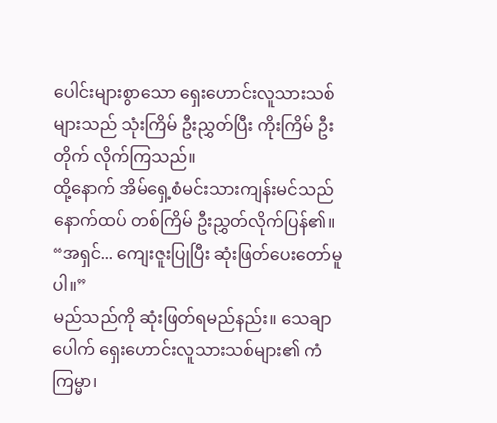ပေါင်းများစွာသော ရှေးဟောင်းလူသားသစ်များသည် သုံးကြိမ် ဦးညွှတ်ပြီး ကိုးကြိမ် ဦးတိုက် လိုက်ကြသည်။
ထို့နောက် အိမ်ရှေ့စံမင်းသားကျန်းမင်သည် နောက်ထပ် တစ်ကြိမ် ဦးညွှတ်လိုက်ပြန်၏။ “အရှင်... ကျေးဇူးပြုပြီး ဆုံးဖြတ်ပေးတော်မူပါ။”
မည်သည်ကို ဆုံးဖြတ်ရမည်နည်း။ သေချာပေါက် ရှေးဟောင်းလူသားသစ်များ၏ ကံကြမ္မာ၊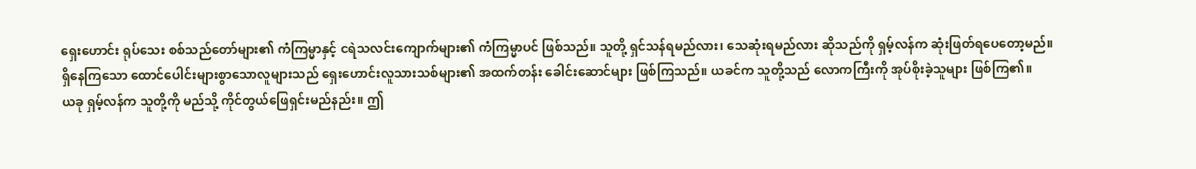ရှေးဟောင်း ရုပ်သေး စစ်သည်တော်များ၏ ကံကြမ္မာနှင့် ငရဲသလင်းကျောက်များ၏ ကံကြမ္မာပင် ဖြစ်သည်။ သူတို့ ရှင်သန်ရမည်လား၊ သေဆုံးရမည်လား ဆိုသည်ကို ရှမ့်လန်က ဆုံးဖြတ်ရပေတော့မည်။
ရှိနေကြသော ထောင်ပေါင်းများစွာသောလူများသည် ရှေးဟောင်းလူသားသစ်များ၏ အထက်တန်း ခေါင်းဆောင်များ ဖြစ်ကြသည်။ ယခင်က သူတို့သည် လောကကြီးကို အုပ်စိုးခဲ့သူများ ဖြစ်ကြ၏။
ယခု ရှမ့်လန်က သူတို့ကို မည်သို့ ကိုင်တွယ်ဖြေရှင်းမည်နည်း။ ဤ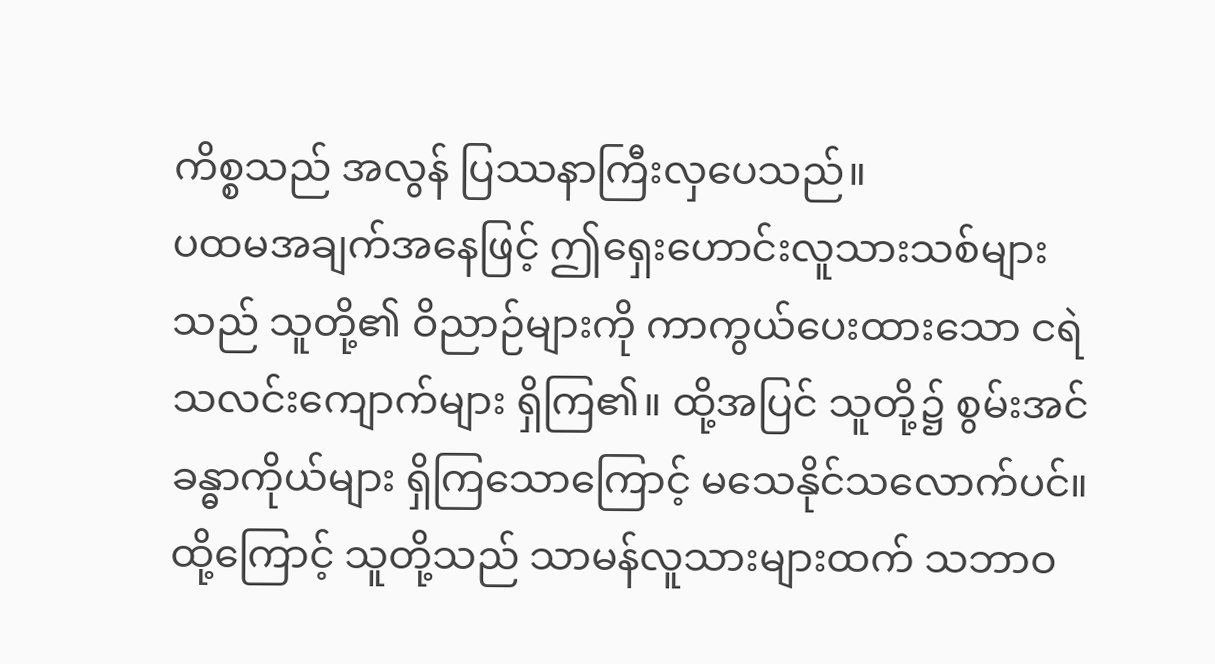ကိစ္စသည် အလွန် ပြဿနာကြီးလှပေသည်။
ပထမအချက်အနေဖြင့် ဤရှေးဟောင်းလူသားသစ်များသည် သူတို့၏ ဝိညာဉ်များကို ကာကွယ်ပေးထားသော ငရဲသလင်းကျောက်များ ရှိကြ၏။ ထို့အပြင် သူတို့၌ စွမ်းအင်ခန္ဓာကိုယ်များ ရှိကြသောကြောင့် မသေနိုင်သလောက်ပင်။
ထို့ကြောင့် သူတို့သည် သာမန်လူသားများထက် သဘာဝ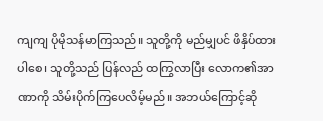ကျကျ ပိုမိုသန်မာကြသည်။ သူတို့ကို မည်မျှပင် ဖိနှိပ်ထားပါစေ၊ သူတို့သည် ပြန်လည် ထကြွလာပြီး လောက၏အာဏာကို သိမ်းပိုက်ကြပေလိမ့်မည်။ အဘယ်ကြောင့်ဆို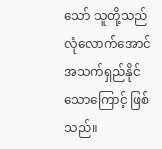သော် သူတို့သည် လုံလောက်အောင် အသက်ရှည်နိုင်သောကြောင့် ဖြစ်သည်။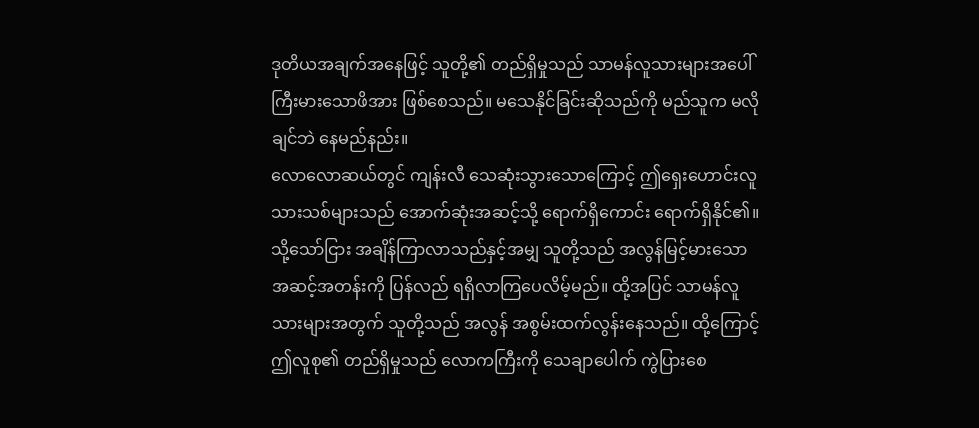ဒုတိယအချက်အနေဖြင့် သူတို့၏ တည်ရှိမှုသည် သာမန်လူသားများအပေါ် ကြီးမားသောဖိအား ဖြစ်စေသည်။ မသေနိုင်ခြင်းဆိုသည်ကို မည်သူက မလိုချင်ဘဲ နေမည်နည်း။
လောလောဆယ်တွင် ကျန်းလီ သေဆုံးသွားသောကြောင့် ဤရှေးဟောင်းလူသားသစ်များသည် အောက်ဆုံးအဆင့်သို့ ရောက်ရှိကောင်း ရောက်ရှိနိုင်၏။
သို့သော်ငြား အချိန်ကြာလာသည်နှင့်အမျှ သူတို့သည် အလွန်မြင့်မားသော အဆင့်အတန်းကို ပြန်လည် ရရှိလာကြပေလိမ့်မည်။ ထို့အပြင် သာမန်လူသားများအတွက် သူတို့သည် အလွန် အစွမ်းထက်လွန်းနေသည်။ ထို့ကြောင့် ဤလူစု၏ တည်ရှိမှုသည် လောကကြီးကို သေချာပေါက် ကွဲပြားစေ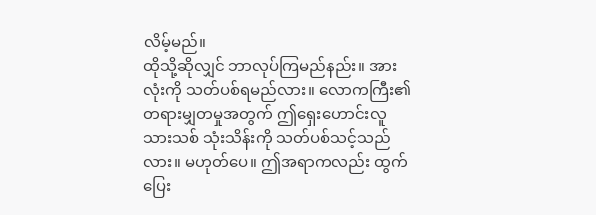လိမ့်မည်။
ထိုသို့ဆိုလျှင် ဘာလုပ်ကြမည်နည်း။ အားလုံးကို သတ်ပစ်ရမည်လား။ လောကကြီး၏ တရားမျှတမှုအတွက် ဤရှေးဟောင်းလူသားသစ် သုံးသိန်းကို သတ်ပစ်သင့်သည်လား။ မဟုတ်ပေ။ ဤအရာကလည်း ထွက်ပြေး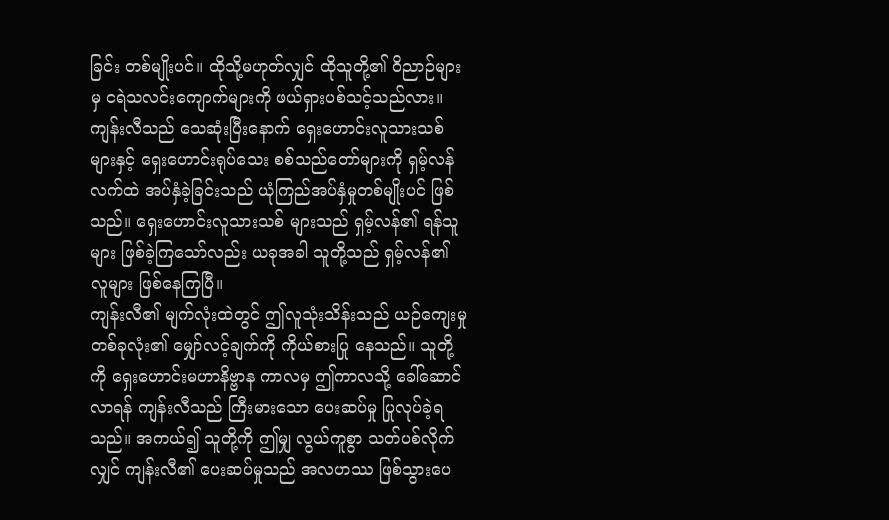ခြင်း တစ်မျိုးပင်။ ထိုသို့မဟုတ်လျှင် ထိုသူတို့၏ ဝိညာဉ်များမှ ငရဲသလင်းကျောက်များကို ဖယ်ရှားပစ်သင့်သည်လား။
ကျန်းလီသည် သေဆုံးပြီးနောက် ရှေးဟောင်းလူသားသစ်များနှင့် ရှေးဟောင်းရုပ်သေး စစ်သည်တော်များကို ရှမ့်လန် လက်ထဲ အပ်နှံခဲ့ခြင်းသည် ယုံကြည်အပ်နှံမှုတစ်မျိုးပင် ဖြစ်သည်။ ရှေးဟောင်းလူသားသစ် များသည် ရှမ့်လန်၏ ရန်သူများ ဖြစ်ခဲ့ကြသော်လည်း ယခုအခါ သူတို့သည် ရှမ့်လန်၏ လူများ ဖြစ်နေကြပြီ။
ကျန်းလီ၏ မျက်လုံးထဲတွင် ဤလူသုံးသိန်းသည် ယဉ်ကျေးမှုတစ်ခုလုံး၏ မျှော်လင့်ချက်ကို ကိုယ်စားပြု နေသည်။ သူတို့ကို ရှေးဟောင်းမဟာနိဗ္ဗာန ကာလမှ ဤကာလသို့ ခေါ်ဆောင်လာရန် ကျန်းလီသည် ကြီးမားသော ပေးဆပ်မှု ပြုလုပ်ခဲ့ရသည်။ အကယ်၍ သူတို့ကို ဤမျှ လွယ်ကူစွာ သတ်ပစ်လိုက်လျှင် ကျန်းလီ၏ ပေးဆပ်မှုသည် အလဟဿ ဖြစ်သွားပေ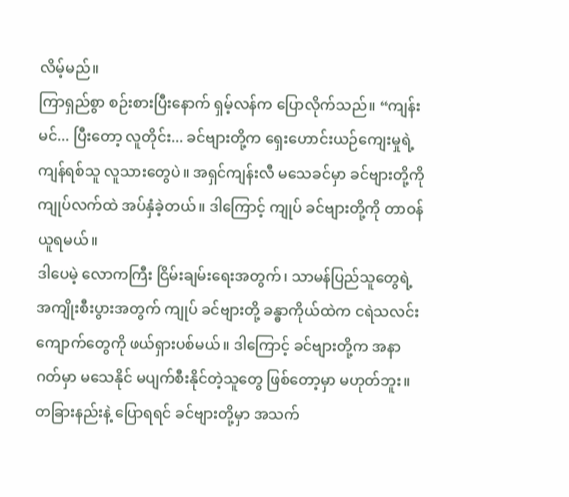လိမ့်မည်။
ကြာရှည်စွာ စဉ်းစားပြီးနောက် ရှမ့်လန်က ပြောလိုက်သည်။ “ကျန်းမင်... ပြီးတော့ လူတိုင်း... ခင်ဗျားတို့က ရှေးဟောင်းယဉ်ကျေးမှုရဲ့ ကျန်ရစ်သူ လူသားတွေပဲ။ အရှင်ကျန်းလီ မသေခင်မှာ ခင်ဗျားတို့ကို ကျုပ်လက်ထဲ အပ်နှံခဲ့တယ်။ ဒါကြောင့် ကျုပ် ခင်ဗျားတို့ကို တာဝန်ယူရမယ်။
ဒါပေမဲ့ လောကကြီး ငြိမ်းချမ်းရေးအတွက်၊ သာမန်ပြည်သူတွေရဲ့ အကျိုးစီးပွားအတွက် ကျုပ် ခင်ဗျားတို့ ခန္ဓာကိုယ်ထဲက ငရဲသလင်းကျောက်တွေကို ဖယ်ရှားပစ်မယ်။ ဒါကြောင့် ခင်ဗျားတို့က အနာဂတ်မှာ မသေနိုင် မပျက်စီးနိုင်တဲ့သူတွေ ဖြစ်တော့မှာ မဟုတ်ဘူး။ တခြားနည်းနဲ့ ပြောရရင် ခင်ဗျားတို့မှာ အသက်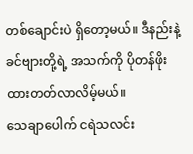တစ်ချောင်းပဲ ရှိတော့မယ်။ ဒီနည်းနဲ့ ခင်ဗျားတို့ရဲ့ အသက်ကို ပိုတန်ဖိုးထားတတ်လာလိမ့်မယ်။
သေချာပေါက် ငရဲသလင်း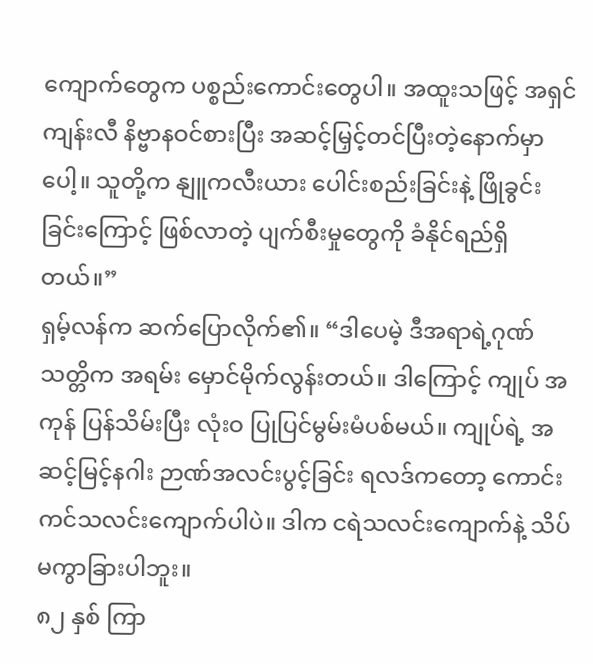ကျောက်တွေက ပစ္စည်းကောင်းတွေပါ။ အထူးသဖြင့် အရှင် ကျန်းလီ နိဗ္ဗာနဝင်စားပြီး အဆင့်မြှင့်တင်ပြီးတဲ့နောက်မှာပေါ့။ သူတို့က နျူကလီးယား ပေါင်းစည်းခြင်းနဲ့ ဖြိုခွင်းခြင်းကြောင့် ဖြစ်လာတဲ့ ပျက်စီးမှုတွေကို ခံနိုင်ရည်ရှိတယ်။”
ရှမ့်လန်က ဆက်ပြောလိုက်၏။ “ဒါပေမဲ့ ဒီအရာရဲ့ဂုဏ်သတ္တိက အရမ်း မှောင်မိုက်လွန်းတယ်။ ဒါကြောင့် ကျုပ် အကုန် ပြန်သိမ်းပြီး လုံးဝ ပြုပြင်မွမ်းမံပစ်မယ်။ ကျုပ်ရဲ့ အဆင့်မြင့်နဂါး ဉာဏ်အလင်းပွင့်ခြင်း ရလဒ်ကတော့ ကောင်းကင်သလင်းကျောက်ပါပဲ။ ဒါက ငရဲသလင်းကျောက်နဲ့ သိပ်မကွာခြားပါဘူး။
၈၂ နှစ် ကြာ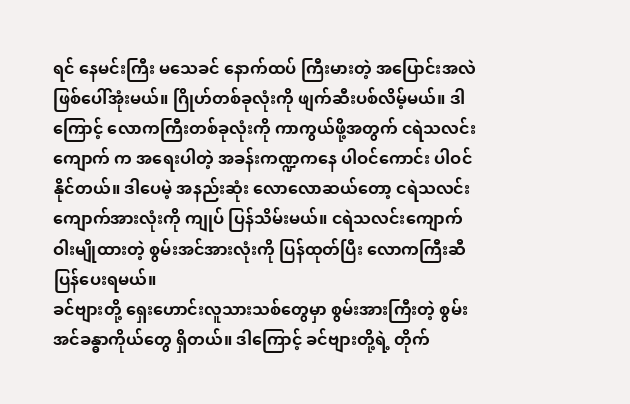ရင် နေမင်းကြီး မသေခင် နောက်ထပ် ကြီးမားတဲ့ အပြောင်းအလဲ ဖြစ်ပေါ်အုံးမယ်။ ဂြိုဟ်တစ်ခုလုံးကို ဖျက်ဆီးပစ်လိမ့်မယ်။ ဒါကြောင့် လောကကြီးတစ်ခုလုံးကို ကာကွယ်ဖို့အတွက် ငရဲသလင်းကျောက် က အရေးပါတဲ့ အခန်းကဏ္ဍကနေ ပါဝင်ကောင်း ပါဝင်နိုင်တယ်။ ဒါပေမဲ့ အနည်းဆုံး လောလောဆယ်တော့ ငရဲသလင်းကျောက်အားလုံးကို ကျုပ် ပြန်သိမ်းမယ်။ ငရဲသလင်းကျောက် ဝါးမျိုထားတဲ့ စွမ်းအင်အားလုံးကို ပြန်ထုတ်ပြီး လောကကြီးဆီ ပြန်ပေးရမယ်။
ခင်ဗျားတို့ ရှေးဟောင်းလူသားသစ်တွေမှာ စွမ်းအားကြီးတဲ့ စွမ်းအင်ခန္ဓာကိုယ်တွေ ရှိတယ်။ ဒါကြောင့် ခင်ဗျားတို့ရဲ့ တိုက်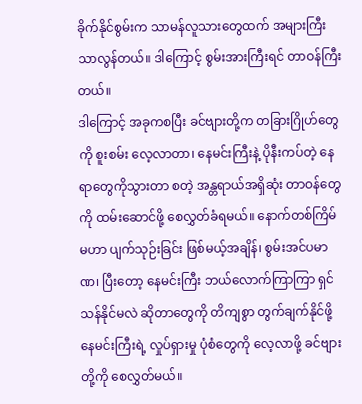ခိုက်နိုင်စွမ်းက သာမန်လူသားတွေထက် အများကြီး သာလွန်တယ်။ ဒါကြောင့် စွမ်းအားကြီးရင် တာဝန်ကြီးတယ်။
ဒါကြောင့် အခုကစပြီး ခင်ဗျားတို့က တခြားဂြိုဟ်တွေကို စူးစမ်း လေ့လာတာ၊ နေမင်းကြီးနဲ့ ပိုနီးကပ်တဲ့ နေရာတွေကိုသွားတာ စတဲ့ အန္တရာယ်အရှိဆုံး တာဝန်တွေကို ထမ်းဆောင်ဖို့ စေလွှတ်ခံရမယ်။ နောက်တစ်ကြိမ် မဟာ ပျက်သုဉ်းခြင်း ဖြစ်မယ့်အချိန်၊ စွမ်းအင်ပမာဏ၊ ပြီးတော့ နေမင်းကြီး ဘယ်လောက်ကြာကြာ ရှင်သန်နိုင်မလဲ ဆိုတာတွေကို တိကျစွာ တွက်ချက်နိုင်ဖို့ နေမင်းကြီးရဲ့ လှုပ်ရှားမှု ပုံစံတွေကို လေ့လာဖို့ ခင်ဗျားတို့ကို စေလွှတ်မယ်။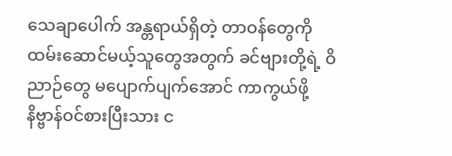သေချာပေါက် အန္တရာယ်ရှိတဲ့ တာဝန်တွေကို ထမ်းဆောင်မယ့်သူတွေအတွက် ခင်ဗျားတို့ရဲ့ ဝိညာဉ်တွေ မပျောက်ပျက်အောင် ကာကွယ်ဖို့ နိဗ္ဗာန်ဝင်စားပြီးသား င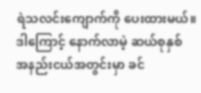ရဲသလင်းကျောက်ကို ပေးထားမယ်။ ဒါကြောင့် နောက်လာမဲ့ ဆယ်စုနှစ် အနည်းငယ်အတွင်းမှာ ခင်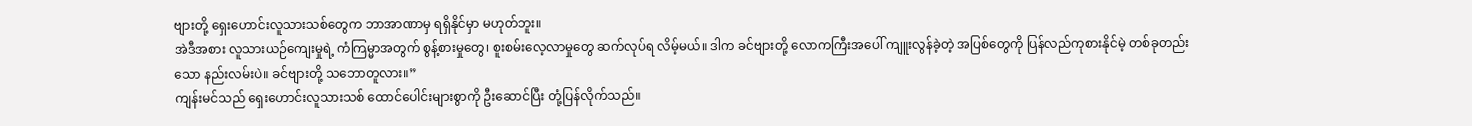ဗျားတို့ ရှေးဟောင်းလူသားသစ်တွေက ဘာအာဏာမှ ရရှိနိုင်မှာ မဟုတ်ဘူး။
အဲဒီအစား လူသားယဉ်ကျေးမှုရဲ့ ကံကြမ္မာအတွက် စွန့်စားမှုတွေ၊ စူးစမ်းလေ့လာမှုတွေ ဆက်လုပ်ရ လိမ့်မယ်။ ဒါက ခင်ဗျားတို့ လောကကြီးအပေါ် ကျူးလွန်ခဲ့တဲ့ အပြစ်တွေကို ပြန်လည်ကုစားနိုင်မဲ့ တစ်ခုတည်းသော နည်းလမ်းပဲ။ ခင်ဗျားတို့ သဘောတူလား။”
ကျန်းမင်သည် ရှေးဟောင်းလူသားသစ် ထောင်ပေါင်းများစွာကို ဦးဆောင်ပြီး တုံ့ပြန်လိုက်သည်။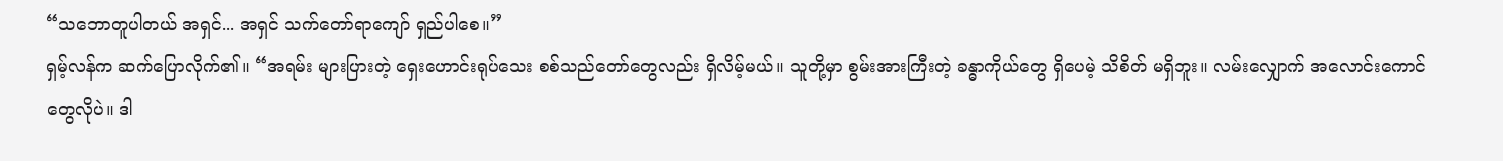“သဘောတူပါတယ် အရှင်... အရှင် သက်တော်ရာကျော် ရှည်ပါစေ။”
ရှမ့်လန်က ဆက်ပြောလိုက်၏။ “အရမ်း များပြားတဲ့ ရှေးဟောင်းရုပ်သေး စစ်သည်တော်တွေလည်း ရှိလိမ့်မယ်။ သူတို့မှာ စွမ်းအားကြီးတဲ့ ခန္ဓာကိုယ်တွေ ရှိပေမဲ့ သိစိတ် မရှိဘူး။ လမ်းလျှောက် အလောင်းကောင်တွေလိုပဲ။ ဒါ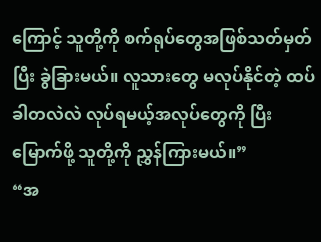ကြောင့် သူတို့ကို စက်ရုပ်တွေအဖြစ်သတ်မှတ်ပြီး ခွဲခြားမယ်။ လူသားတွေ မလုပ်နိုင်တဲ့ ထပ်ခါတလဲလဲ လုပ်ရမယ့်အလုပ်တွေကို ပြီးမြောက်ဖို့ သူတို့ကို ညွှန်ကြားမယ်။”
“အ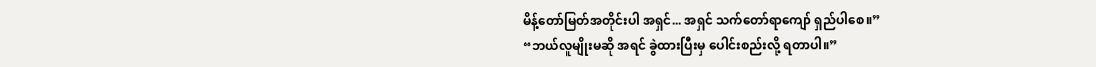မိန့်တော်မြတ်အတိုင်းပါ အရှင်... အရှင် သက်တော်ရာကျော် ရှည်ပါစေ။”
“ဘယ်လူမျိုးမဆို အရင် ခွဲထားပြီးမှ ပေါင်းစည်းလို့ ရတာပါ။”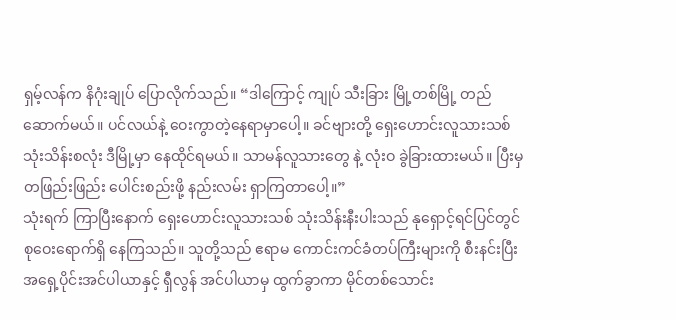ရှမ့်လန်က နိဂုံးချုပ် ပြောလိုက်သည်။ “ဒါကြောင့် ကျုပ် သီးခြား မြို့တစ်မြို့ တည်ဆောက်မယ်။ ပင်လယ်နဲ့ ဝေးကွာတဲ့နေရာမှာပေါ့။ ခင်ဗျားတို့ ရှေးဟောင်းလူသားသစ် သုံးသိန်းစလုံး ဒီမြို့မှာ နေထိုင်ရမယ်။ သာမန်လူသားတွေ နဲ့ လုံးဝ ခွဲခြားထားမယ်။ ပြီးမှ တဖြည်းဖြည်း ပေါင်းစည်းဖို့ နည်းလမ်း ရှာကြတာပေါ့။”
သုံးရက် ကြာပြီးနောက် ရှေးဟောင်းလူသားသစ် သုံးသိန်းနီးပါးသည် နုရှောင့်ရင်ပြင်တွင် စုဝေးရောက်ရှိ နေကြသည်။ သူတို့သည် ဧရာမ ကောင်းကင်ခံတပ်ကြီးများကို စီးနင်းပြီး အရှေ့ပိုင်းအင်ပါယာနှင့် ရှီလွန် အင်ပါယာမှ ထွက်ခွာကာ မိုင်တစ်သောင်း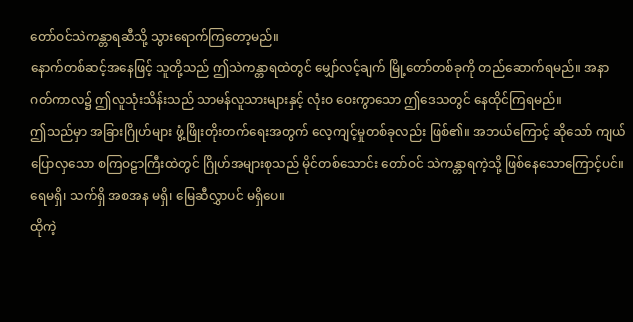တော်ဝင်သဲကန္တာရဆီသို့ သွားရောက်ကြတော့မည်။
နောက်တစ်ဆင့်အနေဖြင့် သူတို့သည် ဤသဲကန္တာရထဲတွင် မျှော်လင့်ချက် မြို့တော်တစ်ခုကို တည်ဆောက်ရမည်။ အနာဂတ်ကာလ၌ ဤလူသုံးသိန်းသည် သာမန်လူသားများနှင့် လုံးဝ ဝေးကွာသော ဤဒေသတွင် နေထိုင်ကြရမည်။
ဤသည်မှာ အခြားဂြိုဟ်များ ဖွံ့ဖြိုးတိုးတက်ရေးအတွက် လေ့ကျင့်မှုတစ်ခုလည်း ဖြစ်၏။ အဘယ်ကြောင့် ဆိုသော် ကျယ်ပြောလှသော စကြဝဠာကြီးထဲတွင် ဂြိုဟ်အများစုသည် မိုင်တစ်သောင်း တော်ဝင် သဲကန္တာရကဲ့သို့ ဖြစ်နေသောကြောင့်ပင်။ ရေမရှိ၊ သက်ရှိ အစအန မရှိ၊ မြေဆီလွှာပင် မရှိပေ။
ထိုကဲ့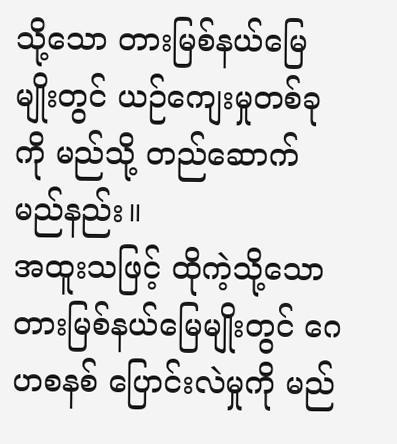သို့သော တားမြစ်နယ်မြေမျိုးတွင် ယဉ်ကျေးမှုတစ်ခုကို မည်သို့ တည်ဆောက်မည်နည်း။
အထူးသဖြင့် ထိုကဲ့သို့သော တားမြစ်နယ်မြေမျိုးတွင် ဂေဟစနစ် ပြောင်းလဲမှုကို မည်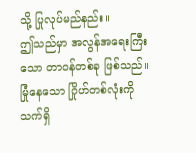သို့ ပြုလုပ်မည်နည်း။
ဤသည်မှာ အလွန်အရေးကြီးသော တာဝန်တစ်ခု ဖြစ်သည်။ မြုံနေသော ဂြိုဟ်တစ်လုံးကို သက်ရှိ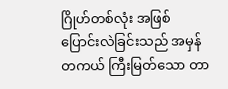ဂြိုဟ်တစ်လုံး အဖြစ် ပြောင်းလဲခြင်းသည် အမှန်တကယ် ကြီးမြတ်သော တာ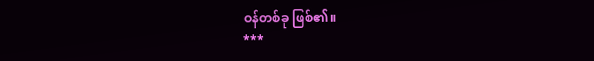ဝန်တစ်ခု ဖြစ်၏။
***